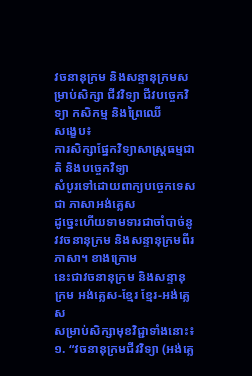វចនានុក្រម និងសន្ទានុក្រមសម្រាប់សិក្សា ជីវវិទ្យា ជីវបច្ចេកវិទ្យា កសិកម្ម និងព្រៃឈើ
សង្ខេប៖
ការសិក្សាផ្នែកវិទ្យាសាស្ត្រធម្មជាតិ និងបច្ចេកវិទ្យា
សំបូរទៅដោយពាក្យបច្ចេកទេសជា ភាសាអង់គ្លេស
ដូច្នេះហើយទាមទារជាចាំបាច់នូវវចនានុក្រម និងសន្ទានុក្រមពីរភាសា។ ខាងក្រោម
នេះជាវចនានុក្រម និងសន្ទានុក្រម អង់គ្លេស-ខ្មែរ ខែ្មរ-អង់គ្លេស
សម្រាប់សិក្សាមុខវិជ្ជាទាំងនោះ៖
១. “វចនានុក្រមជីវវិទ្យា (អង់គ្លេ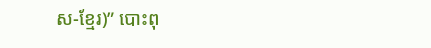ស-ខ្មែរ)” បោះពុ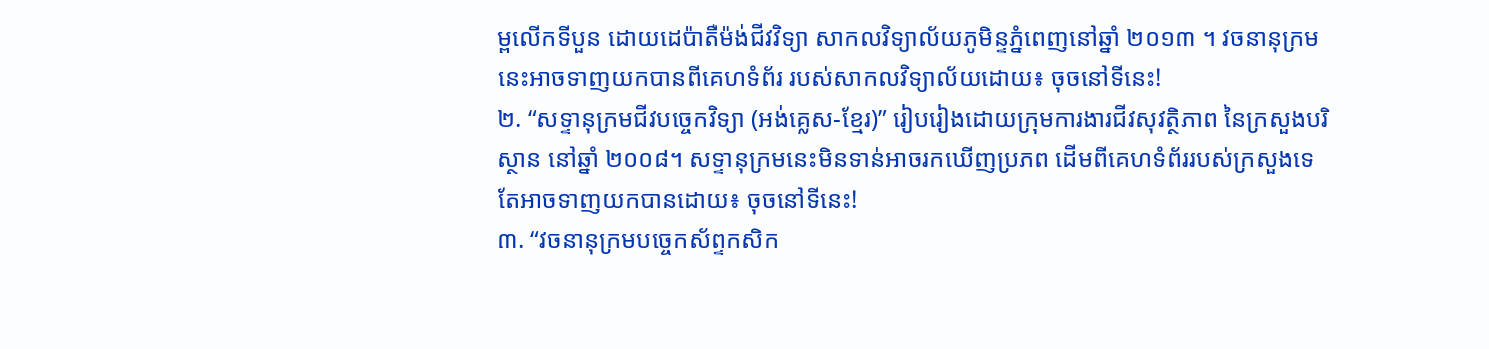ម្ពលើកទីបួន ដោយដេប៉ាតឺម៉ង់ជីវវិទ្យា សាកលវិទ្យាល័យភូមិន្ទភ្នំពេញនៅឆ្នាំ ២០១៣ ។ វចនានុក្រមនេះអាចទាញយកបានពីគេហទំព័រ របស់សាកលវិទ្យាល័យដោយ៖ ចុចនៅទីនេះ!
២. “សទ្ទានុក្រមជីវបច្ចេកវិទ្យា (អង់គ្លេស-ខ្មែរ)” រៀបរៀងដោយក្រុមការងារជីវសុវត្ថិភាព នៃក្រសួងបរិស្ថាន នៅឆ្នាំ ២០០៨។ សទ្ទានុក្រមនេះមិនទាន់អាចរកឃើញប្រភព ដើមពីគេហទំព័ររបស់ក្រសួងទេ តែអាចទាញយកបានដោយ៖ ចុចនៅទីនេះ!
៣. “វចនានុក្រមបច្ចេកស័ព្ទកសិក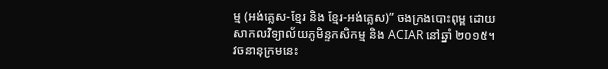ម្ម (អង់គ្លេស-ខ្មែរ និង ខែ្មរ-អង់គ្លេស)” ចងក្រងបោះពុម្ព ដោយសាកលវិទ្យាល័យភូមិន្ទកសិកម្ម និង ACIAR នៅឆ្នាំ ២០១៥។ វចនានុក្រមនេះ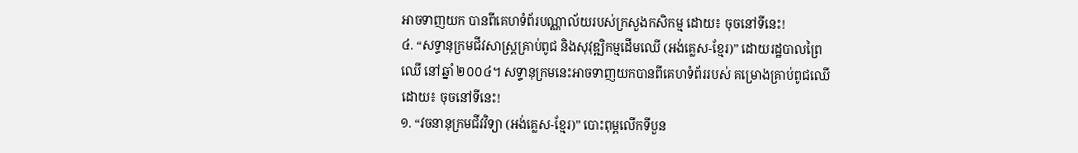អាចទាញយក បានពីគេហទំព័របណ្ណាល័យរបស់ក្រសួងកសិកម្ម ដោយ៖ ចុចនៅទីនេះ!
៤. “សទ្ទានុក្រមជីវសាស្ត្រគ្រាប់ពូជ និងសុវុឌ្ឍិកម្មដើមឈើ (អង់គ្លេស-ខ្មែរ)” ដោយរដ្ឋបាលព្រៃឈើ នៅឆ្នាំ ២០០៤។ សទ្ទានុក្រមនេះអាចទាញយកបានពីគេហទំព័ររបស់ គម្រោងគ្រាប់ពូជឈើដោយ៖ ចុចនៅទីនេះ!
១. “វចនានុក្រមជីវវិទ្យា (អង់គ្លេស-ខ្មែរ)” បោះពុម្ពលើកទីបួន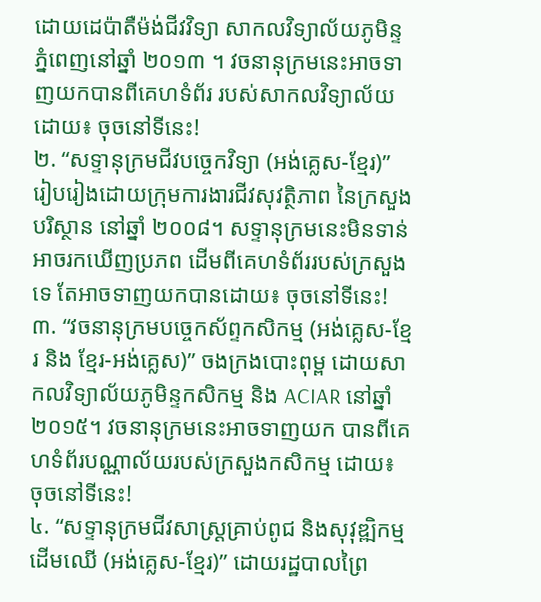ដោយដេប៉ាតឺម៉ង់ជីវវិទ្យា សាកលវិទ្យាល័យភូមិន្ទភ្នំពេញនៅឆ្នាំ ២០១៣ ។ វចនានុក្រមនេះអាចទាញយកបានពីគេហទំព័រ របស់សាកលវិទ្យាល័យដោយ៖ ចុចនៅទីនេះ!
២. “សទ្ទានុក្រមជីវបច្ចេកវិទ្យា (អង់គ្លេស-ខ្មែរ)” រៀបរៀងដោយក្រុមការងារជីវសុវត្ថិភាព នៃក្រសួងបរិស្ថាន នៅឆ្នាំ ២០០៨។ សទ្ទានុក្រមនេះមិនទាន់អាចរកឃើញប្រភព ដើមពីគេហទំព័ររបស់ក្រសួងទេ តែអាចទាញយកបានដោយ៖ ចុចនៅទីនេះ!
៣. “វចនានុក្រមបច្ចេកស័ព្ទកសិកម្ម (អង់គ្លេស-ខ្មែរ និង ខែ្មរ-អង់គ្លេស)” ចងក្រងបោះពុម្ព ដោយសាកលវិទ្យាល័យភូមិន្ទកសិកម្ម និង ACIAR នៅឆ្នាំ ២០១៥។ វចនានុក្រមនេះអាចទាញយក បានពីគេហទំព័របណ្ណាល័យរបស់ក្រសួងកសិកម្ម ដោយ៖ ចុចនៅទីនេះ!
៤. “សទ្ទានុក្រមជីវសាស្ត្រគ្រាប់ពូជ និងសុវុឌ្ឍិកម្មដើមឈើ (អង់គ្លេស-ខ្មែរ)” ដោយរដ្ឋបាលព្រៃ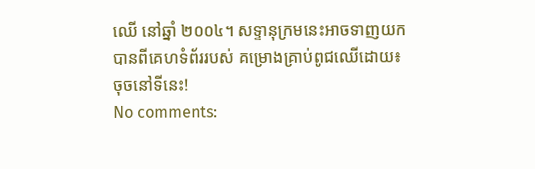ឈើ នៅឆ្នាំ ២០០៤។ សទ្ទានុក្រមនេះអាចទាញយកបានពីគេហទំព័ររបស់ គម្រោងគ្រាប់ពូជឈើដោយ៖ ចុចនៅទីនេះ!
No comments: